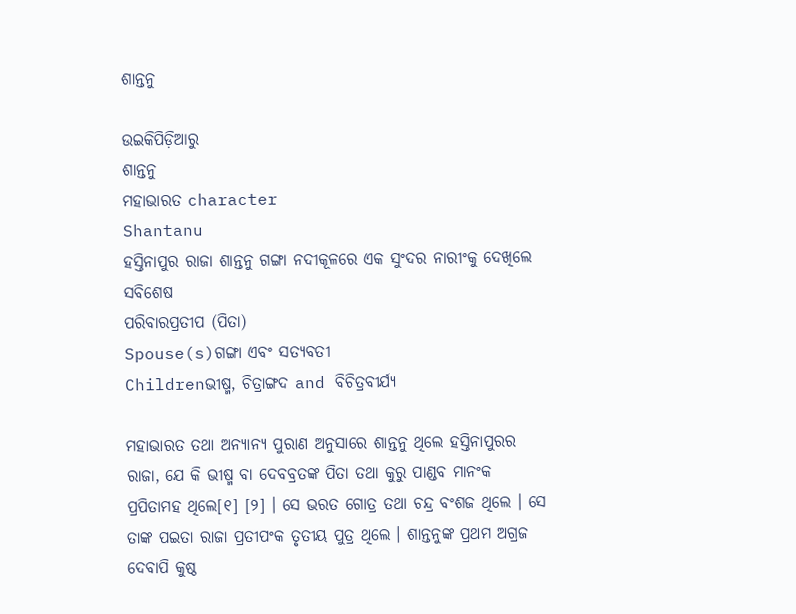ଶାନ୍ତନୁ

ଉଇକିପିଡ଼ିଆ‌ରୁ
ଶାନ୍ତନୁ
ମହାଭାରତ character
Shantanu
ହସ୍ତିନାପୁର ରାଜା ଶାନ୍ତନୁ ଗଙ୍ଗା ନଦୀକୂଳରେ ଏକ ସୁଂଦର ନାରୀଂକୁ ଦେଖିଲେ
ସବିଶେଷ
ପରିବାରପ୍ରତୀପ (ପିତା)
Spouse(s)ଗଙ୍ଗା ଏବଂ ସତ୍ୟବତୀ
Childrenଭୀଷ୍ମ, ଚିତ୍ରାଙ୍ଗଦ and ବିଚିତ୍ରବୀର୍ଯ୍ୟ

ମହାଭାରତ ତଥା ଅନ୍ୟାନ୍ୟ ପୁରାଣ ଅନୁସାରେ ଶାନ୍ତନୁ ଥିଲେ ହସ୍ତିନାପୁରର ରାଜା, ଯେ କି ଭୀଷ୍ମ ବା ଦେବବ୍ରତଙ୍କ ପିତା ତଥା କୁରୁ ପାଣ୍ଡବ ମାନଂକ ପ୍ରପିତାମହ ଥିଲେ[୧] [୨] । ସେ ଭରତ ଗୋତ୍ର ତଥା ଚନ୍ଦ୍ର ବଂଶଜ ଥିଲେ । ସେ ତାଙ୍କ ପଇତା ରାଜା ପ୍ରତୀପଂକ ତୃତୀୟ ପୁତ୍ର ଥିଲେ । ଶାନ୍ତନୁଙ୍କ ପ୍ରଥମ ଅଗ୍ରଜ ଦେବାପି କୁଷ୍ଠ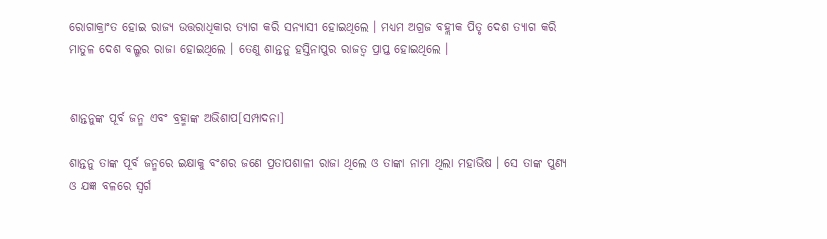ରୋଗାକ୍ରାଂତ ହୋଇ ରାଜ୍ୟ ଉତ୍ତରାଧିକାର ତ୍ୟାଗ କରି ସନ୍ୟାସୀ ହୋଇଥିଲେ । ମଧ୍ୟମ ଅଗ୍ରଜ ବହ୍ଲୀକ ପିତୃ ଦେଶ ତ୍ୟାଗ କରି ମାତୁଳ ଦେଶ ବଲ୍ଖର ରାଜା ହୋଇଥିଲେ । ତେଣୁ ଶାନ୍ତନୁ ହସ୍ତିନାପୁର ରାଜତ୍ୱ ପ୍ରାପ୍ତ ହୋଇଥିଲେ ।


ଶାନ୍ତନୁଙ୍କ ପୂର୍ବ ଜନ୍ମ ଏବଂ ବ୍ରହ୍ମାଙ୍କ ଅଭିଶାପ[ସମ୍ପାଦନା]

ଶାନ୍ତନୁ ତାଙ୍କ ପୂର୍ବ ଜନ୍ମରେ ଇକ୍ଷାକୁ ବଂଶର ଜଣେ ପ୍ରତାପଶାଳୀ ରାଜା ଥିଲେ ଓ ତାଙ୍କା ନାମା ଥିଲା ମହାଭିଷ । ସେ ତାଙ୍କ ପୁଣ୍ୟ ଓ ଯଜ୍ଞ ବଳରେ ସ୍ୱର୍ଗ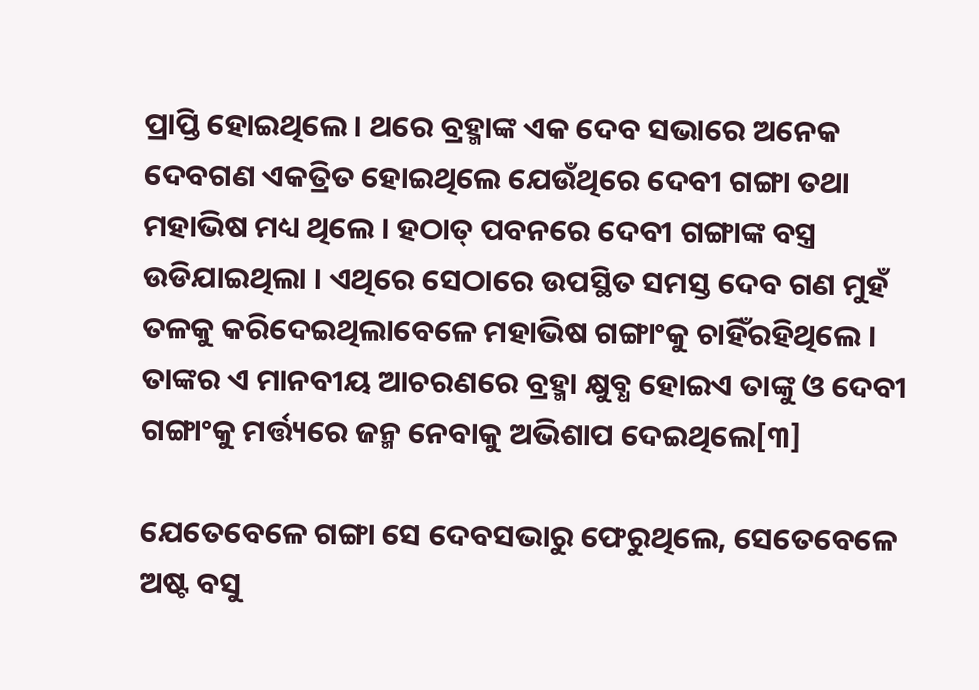ପ୍ରାପ୍ତି ହୋଇଥିଲେ । ଥରେ ବ୍ରହ୍ମାଙ୍କ ଏକ ଦେବ ସଭାରେ ଅନେକ ଦେବଗଣ ଏକତ୍ରିତ ହୋଇଥିଲେ ଯେଉଁଥିରେ ଦେବୀ ଗଙ୍ଗା ତଥା ମହାଭିଷ ମଧ୍ୟ ଥିଲେ । ହଠାତ୍‍ ପବନରେ ଦେବୀ ଗଙ୍ଗାଙ୍କ ବସ୍ତ୍ର ଉଡିଯାଇଥିଲା । ଏଥିରେ ସେଠାରେ ଉପସ୍ଥିତ ସମସ୍ତ ଦେବ ଗଣ ମୁହଁ ତଳକୁ କରିଦେ‍ଇଥିଲାବେଳେ ମହାଭିଷ ଗଙ୍ଗାଂକୁ ଚାହିଁରହିଥିଲେ । ତାଙ୍କର ଏ ମାନବୀୟ ଆଚରଣରେ ବ୍ରହ୍ମା କ୍ଷୁବ୍ଧ ହୋଇଏ ତାଙ୍କୁ ଓ ଦେବୀ ଗଙ୍ଗାଂକୁ ମର୍ତ୍ତ୍ୟରେ ଜନ୍ମ ନେବାକୁ ଅଭିଶାପ ଦେ‍ଇଥିଲେ[୩]

ଯେତେବେଳେ ଗଙ୍ଗା ସେ ଦେବସଭାରୁ ଫେରୁଥିଲେ, ସେତେବେଳେ ଅଷ୍ଟ ବସୁ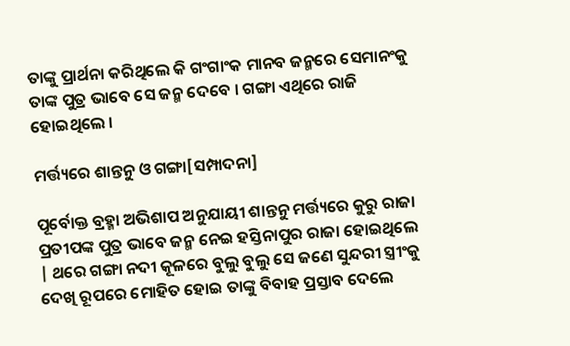ତାଙ୍କୁ ପ୍ରାର୍ଥନା କରିଥିଲେ କି ଗଂଗାଂକ ମାନବ ଜନ୍ମରେ ସେମାନଂକୁ ତାଙ୍କ ପୁତ୍ର ଭାବେ ସେ ଜନ୍ମ ଦେବେ । ଗଙ୍ଗା ଏଥିରେ ରାଜି ହୋଇଥିଲେ ।

ମର୍ତ୍ତ୍ୟରେ ଶାନ୍ତନୁ ଓ ଗଙ୍ଗା[ସମ୍ପାଦନା]

ପୂର୍ବୋକ୍ତ ବ୍ରହ୍ମା ଅଭିଶାପ ଅନୁଯାୟୀ ଶାନ୍ତନୁ ମର୍ତ୍ତ୍ୟରେ କୁରୁ ରାଜା ପ୍ରତୀପଙ୍କ ପୁତ୍ର ଭାବେ ଜନ୍ମ ନେଇ ହସ୍ତିନାପୁର ରାଜା ହୋଇଥିଲେ | ଥରେ ଗଙ୍ଗା ନଦୀ କୂଳରେ ବୁଲୁ ବୁଲୁ ସେ ଜଣେ ସୁନ୍ଦରୀ ସ୍ତ୍ରୀଂକୁ ଦେଖି ରୂପରେ ମୋହିତ ହୋଇ ତାଙ୍କୁ ବିବାହ ପ୍ରସ୍ତାବ ଦେଲେ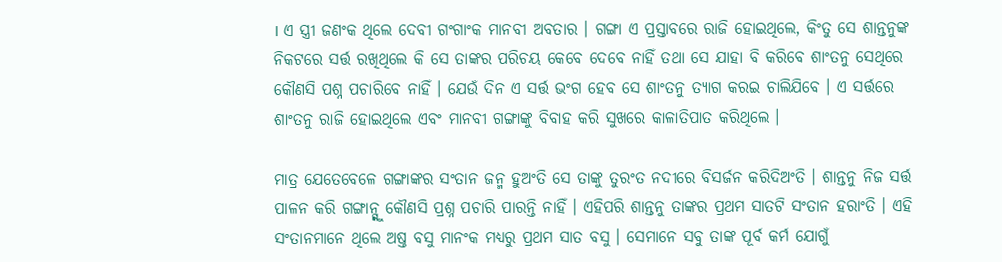। ଏ ସ୍ତ୍ରୀ ଜଣଂକ ଥିଲେ ଦେବୀ ଗଂଗାଂକ ମାନବୀ ଅବତାର । ଗଙ୍ଗା ଏ ପ୍ରସ୍ତାବରେ ରାଜି ହୋଇଥିଲେ, କିଂତୁ ସେ ଶାନ୍ତନୁଙ୍କ ନିକଟରେ ସର୍ତ୍ତ ରଖିଥିଲେ କି ସେ ତାଙ୍କର ପରିଚୟ କେବେ ଦେବେ ନାହିଁ ତଥା ସେ ଯାହା ବି କରିବେ ଶାଂତନୁ ସେଥିରେ କୌଣସି ପଶ୍ନ ପଚାରିବେ ନାହିଁ । ଯେଉଁ ଦିନ ଏ ସର୍ତ୍ତ ଭଂଗ ହେବ ସେ ଶାଂତନୁ ତ୍ୟାଗ କରଇ ଚାଲିଯିବେ । ଏ ସର୍ତ୍ତରେ ଶାଂତନୁ ରାଜି ହୋଇଥିଲେ ଏବଂ ମାନବୀ ଗଙ୍ଗାଙ୍କୁ ବିବାହ କରି ସୁଖରେ କାଳାତିପାତ କରିଥିଲେ ।

ମାତ୍ର ଯେତେବେଳେ ଗଙ୍ଗାଙ୍କର ସଂତାନ ଜନ୍ମ ହୁଅଂତି ସେ ତାଙ୍କୁ ତୁରଂତ ନଦୀରେ ବିସର୍ଜନ କରିଦିଅଂତି । ଶାନ୍ତନୁ ନିଜ ସର୍ତ୍ତ ପାଳନ କରି ଗଙ୍ଗାନ୍ଗ୍କୁ କୌଣସି ପ୍ରଶ୍ନ ପଚାରି ପାରନ୍ତି ନାହିଁ । ଏହିପରି ଶାନ୍ତନୁ ତାଙ୍କର ପ୍ରଥମ ସାତଟି ସଂତାନ ହରାଂତି । ଏହି ସଂତାନମାନେ ଥିଲେ ଅଷ୍ତ ବସୁ ମାନଂକ ମଧ୍ୟରୁ ପ୍ରଥମ ସାତ ବସୁ । ସେମାନେ ସବୁ ତାଙ୍କ ପୂର୍ବ କର୍ମ ଯୋଗୁଁ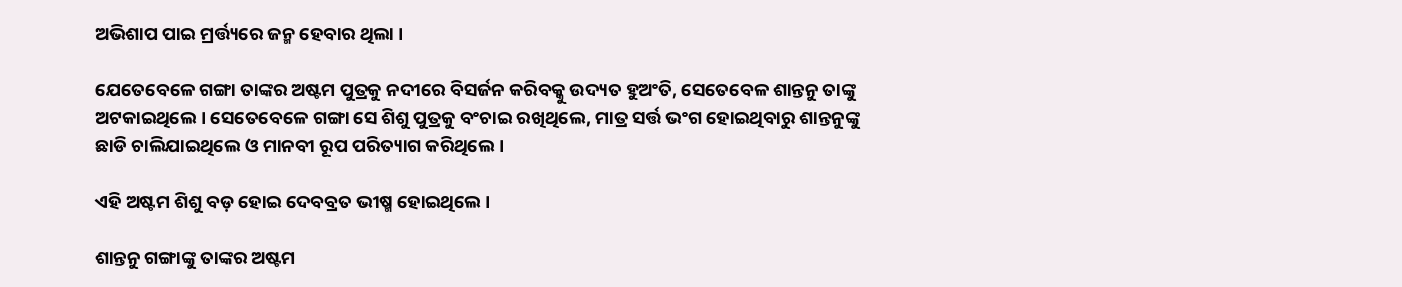ଅଭିଶାପ ପାଇ ମ୍ରର୍ତ୍ତ୍ୟରେ ଜନ୍ମ ହେବାର ଥିଲା ।

ଯେତେବେଳେ ଗଙ୍ଗା ତାଙ୍କର ଅଷ୍ଟମ ପୁତ୍ରକୁ ନଦୀରେ ବିସର୍ଜନ କରିବକ୍କୁ ଉଦ୍ୟତ ହୁଅଂତି, ସେତେବେଳ ଶାନ୍ତନୁ ତାଙ୍କୁ ଅଟକାଇଥିଲେ । ସେତେବେଳେ ଗଙ୍ଗା ସେ ଶିଶୁ ପୁତ୍ରକୁ ବଂଚାଇ ରଖିଥିଲେ, ମାତ୍ର ସର୍ତ୍ତ ଭଂଗ ହୋଇଥିବାରୁ ଶାନ୍ତନୁଙ୍କୁ ଛାଡି ଚାଲିଯା‍ଇଥିଲେ ଓ ମାନବୀ ରୂପ ପରିତ୍ୟାଗ କରିଥିଲେ ।

ଏହି ଅଷ୍ଟମ ଶିଶୁ ବଡ଼ ହୋଇ ଦେବବ୍ରତ ଭୀଷ୍ମ ହୋଇଥିଲେ ।

ଶାନ୍ତନୁ ଗଙ୍ଗାଙ୍କୁ ତାଙ୍କର ଅଷ୍ଟମ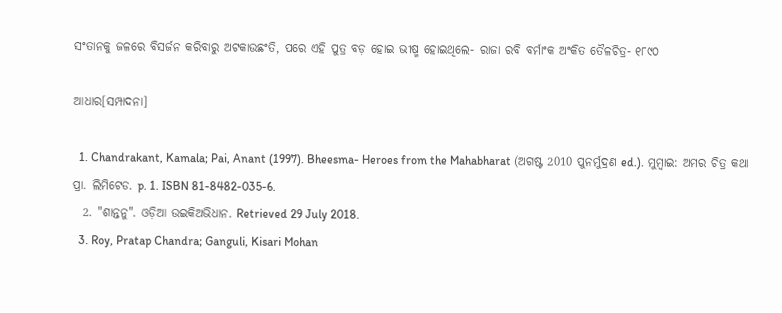ସଂତାନକୁ ଜଳରେ ବିସର୍ଜନ କରିବାରୁ ଅଟକାଉଛଂତି, ପରେ ଏହି ପୁତ୍ର ବଡ଼ ହୋଇ ଭୀଷ୍ମ ହୋଇଥିଲେ- ରାଜା ରବି ବର୍ମାଂକ ଅଂକିତ ତୈଳଚିତ୍ର- ୧୮୯୦

ଆଧାର[ସମ୍ପାଦନା]

  1. Chandrakant, Kamala; Pai, Anant (1997). Bheesma- Heroes from the Mahabharat (ଅଗଷ୍ଟ 2010 ପୁନର୍ମୁଦ୍ରଣ ed.). ମୁମ୍ବାଇ: ଅମର ଚିତ୍ର କଥା ପ୍ରା. ଲିମିଟେଡ. p. 1. ISBN 81-8482-035-6.
  2. "ଶାନ୍ତନୁ". ଓଡ଼ିଆ ଉଇକିଅଭିଧାନ. Retrieved 29 July 2018.
  3. Roy, Pratap Chandra; Ganguli, Kisari Mohan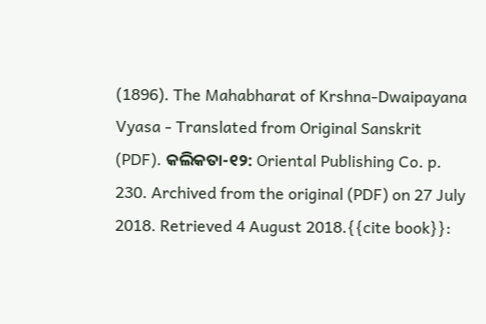(1896). The Mahabharat of Krshna-Dwaipayana Vyasa - Translated from Original Sanskrit (PDF). କଲିକତା-୧୨: Oriental Publishing Co. p. 230. Archived from the original (PDF) on 27 July 2018. Retrieved 4 August 2018.{{cite book}}: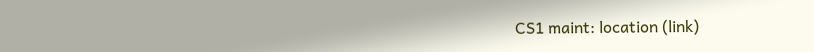CS1 maint: location (link)